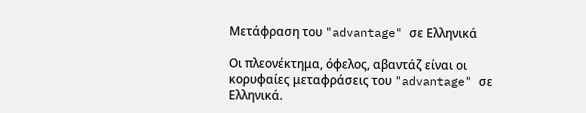Μετάφραση του "advantage" σε Ελληνικά

Οι πλεονέκτημα, όφελος, αβαντάζ είναι οι κορυφαίες μεταφράσεις του "advantage" σε Ελληνικά.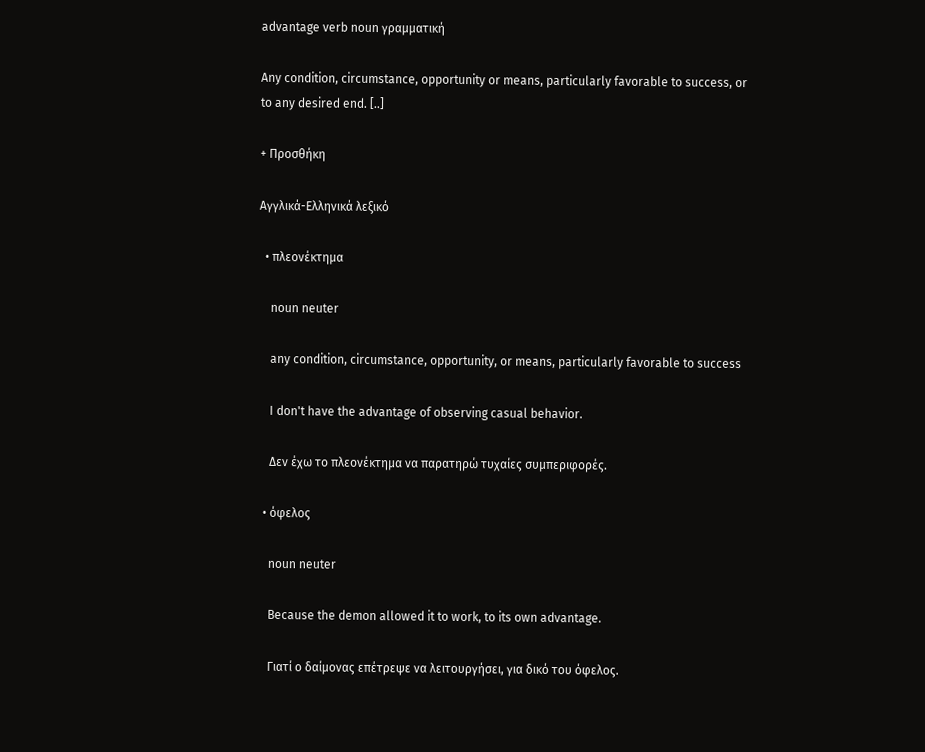advantage verb noun γραμματική

Any condition, circumstance, opportunity or means, particularly favorable to success, or to any desired end. [..]

+ Προσθήκη

Αγγλικά-Ελληνικά λεξικό

  • πλεονέκτημα

    noun neuter

    any condition, circumstance, opportunity, or means, particularly favorable to success

    I don't have the advantage of observing casual behavior.

    Δεν έχω το πλεονέκτημα να παρατηρώ τυχαίες συμπεριφορές.

  • όφελος

    noun neuter

    Because the demon allowed it to work, to its own advantage.

    Γιατί ο δαίμονας επέτρεψε να λειτουργήσει, για δικό του όφελος.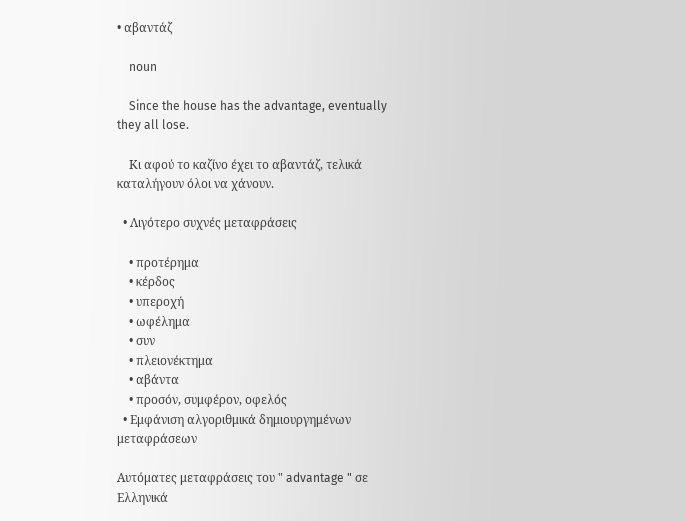• αβαντάζ

    noun

    Since the house has the advantage, eventually they all lose.

    Κι αφού το καζίνο έχει το αβαντάζ, τελικά καταλήγουν όλοι να χάνουν.

  • Λιγότερο συχνές μεταφράσεις

    • προτέρημα
    • κέρδος
    • υπεροχή
    • ωφέλημα
    • συν
    • πλειονέκτημα
    • αβάντα
    • προσόν, συμφέρον, οφελός
  • Εμφάνιση αλγοριθμικά δημιουργημένων μεταφράσεων

Αυτόματες μεταφράσεις του " advantage " σε Ελληνικά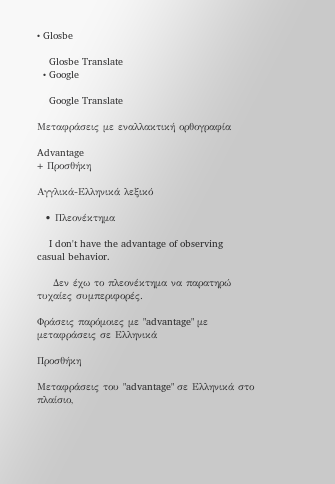• Glosbe

    Glosbe Translate
  • Google

    Google Translate

Μεταφράσεις με εναλλακτική ορθογραφία

Advantage
+ Προσθήκη

Αγγλικά-Ελληνικά λεξικό

  • Πλεονέκτημα

    I don't have the advantage of observing casual behavior.

    Δεν έχω το πλεονέκτημα να παρατηρώ τυχαίες συμπεριφορές.

Φράσεις παρόμοιες με "advantage" με μεταφράσεις σε Ελληνικά

Προσθήκη

Μεταφράσεις του "advantage" σε Ελληνικά στο πλαίσιο,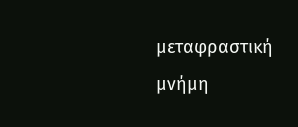μεταφραστική μνήμη